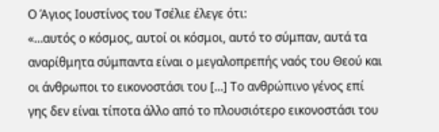Ο Άγιος Ιουστίνος του Τσέλιε έλεγε ότι:
«…αυτός ο κόσμος, αυτοί οι κόσμοι, αυτό το σύμπαν, αυτά τα αναρίθμητα σύμπαντα είναι ο μεγαλοπρεπής ναός του Θεού και οι άνθρωποι το εικονοστάσι του […] Το ανθρώπινο γένος επί γης δεν είναι τίποτα άλλο από το πλουσιότερο εικονοστάσι του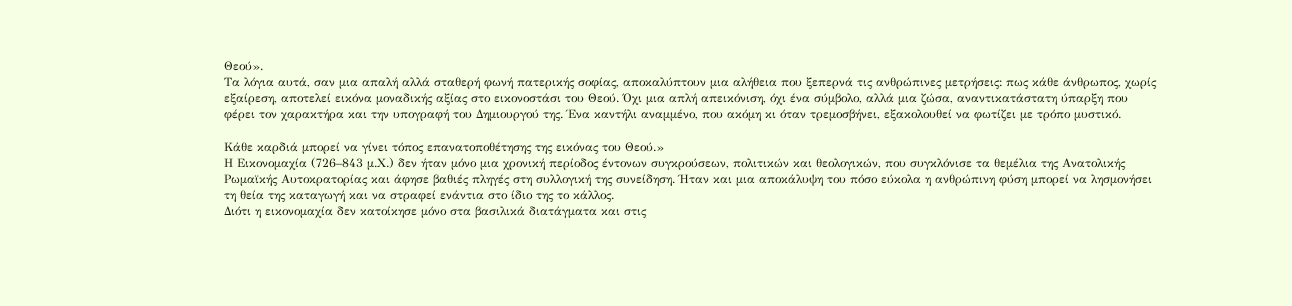Θεού».
Τα λόγια αυτά, σαν μια απαλή αλλά σταθερή φωνή πατερικής σοφίας, αποκαλύπτουν μια αλήθεια που ξεπερνά τις ανθρώπινες μετρήσεις: πως κάθε άνθρωπος, χωρίς εξαίρεση, αποτελεί εικόνα μοναδικής αξίας στο εικονοστάσι του Θεού. Όχι μια απλή απεικόνιση, όχι ένα σύμβολο, αλλά μια ζώσα, αναντικατάστατη ύπαρξη που φέρει τον χαρακτήρα και την υπογραφή του Δημιουργού της. Ένα καντήλι αναμμένο, που ακόμη κι όταν τρεμοσβήνει, εξακολουθεί να φωτίζει με τρόπο μυστικό.

Κάθε καρδιά μπορεί να γίνει τόπος επανατοποθέτησης της εικόνας του Θεού.»
Η Εικονομαχία (726–843 μ.Χ.) δεν ήταν μόνο μια χρονική περίοδος έντονων συγκρούσεων, πολιτικών και θεολογικών, που συγκλόνισε τα θεμέλια της Ανατολικής Ρωμαϊκής Αυτοκρατορίας και άφησε βαθιές πληγές στη συλλογική της συνείδηση. Ήταν και μια αποκάλυψη του πόσο εύκολα η ανθρώπινη φύση μπορεί να λησμονήσει τη θεία της καταγωγή και να στραφεί ενάντια στο ίδιο της το κάλλος.
Διότι η εικονομαχία δεν κατοίκησε μόνο στα βασιλικά διατάγματα και στις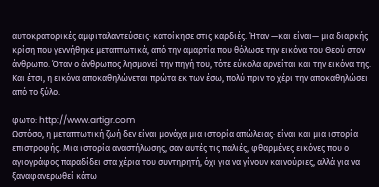αυτοκρατορικές αμφιταλαντεύσεις· κατοίκησε στις καρδιές. Ήταν —και είναι— μια διαρκής κρίση που γεννήθηκε μεταπτωτικά, από την αμαρτία που θόλωσε την εικόνα του Θεού στον άνθρωπο. Όταν ο άνθρωπος λησμονεί την πηγή του, τότε εύκολα αρνείται και την εικόνα της. Και έτσι, η εικόνα αποκαθηλώνεται πρώτα εκ των έσω, πολύ πριν το χέρι την αποκαθηλώσει από το ξύλο.

φωτο: http://www.artigr.com
Ωστόσο, η μεταπτωτική ζωή δεν είναι μονάχα μια ιστορία απώλειας· είναι και μια ιστορία επιστροφής. Μια ιστορία αναστήλωσης, σαν αυτές τις παλιές, φθαρμένες εικόνες που ο αγιογράφος παραδίδει στα χέρια του συντηρητή, όχι για να γίνουν καινούριες, αλλά για να ξαναφανερωθεί κάτω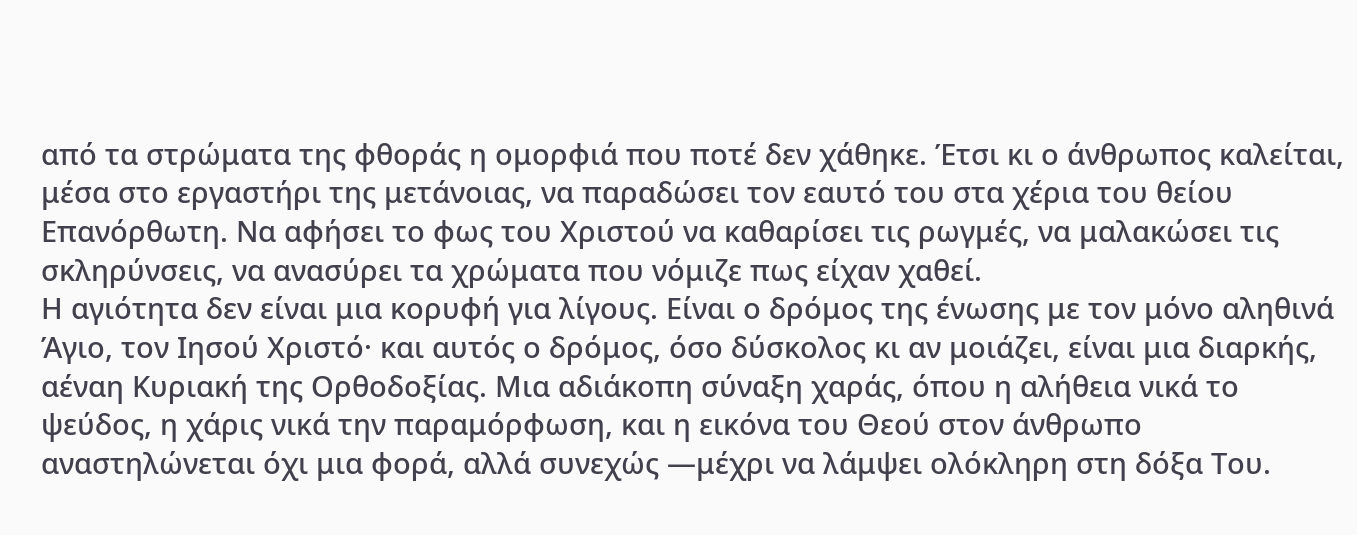από τα στρώματα της φθοράς η ομορφιά που ποτέ δεν χάθηκε. Έτσι κι ο άνθρωπος καλείται, μέσα στο εργαστήρι της μετάνοιας, να παραδώσει τον εαυτό του στα χέρια του θείου Επανόρθωτη. Να αφήσει το φως του Χριστού να καθαρίσει τις ρωγμές, να μαλακώσει τις σκληρύνσεις, να ανασύρει τα χρώματα που νόμιζε πως είχαν χαθεί.
Η αγιότητα δεν είναι μια κορυφή για λίγους. Είναι ο δρόμος της ένωσης με τον μόνο αληθινά Άγιο, τον Ιησού Χριστό· και αυτός ο δρόμος, όσο δύσκολος κι αν μοιάζει, είναι μια διαρκής, αέναη Κυριακή της Ορθοδοξίας. Μια αδιάκοπη σύναξη χαράς, όπου η αλήθεια νικά το ψεύδος, η χάρις νικά την παραμόρφωση, και η εικόνα του Θεού στον άνθρωπο αναστηλώνεται όχι μια φορά, αλλά συνεχώς —μέχρι να λάμψει ολόκληρη στη δόξα Του.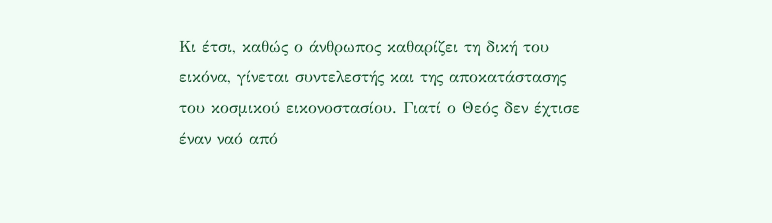Κι έτσι, καθώς ο άνθρωπος καθαρίζει τη δική του εικόνα, γίνεται συντελεστής και της αποκατάστασης του κοσμικού εικονοστασίου. Γιατί ο Θεός δεν έχτισε έναν ναό από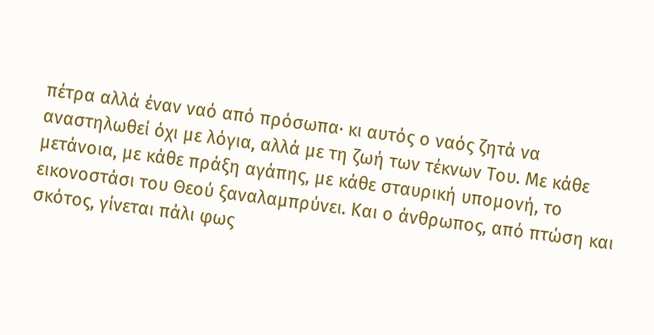πέτρα αλλά έναν ναό από πρόσωπα· κι αυτός ο ναός ζητά να αναστηλωθεί όχι με λόγια, αλλά με τη ζωή των τέκνων Του. Με κάθε μετάνοια, με κάθε πράξη αγάπης, με κάθε σταυρική υπομονή, το εικονοστάσι του Θεού ξαναλαμπρύνει. Και ο άνθρωπος, από πτώση και σκότος, γίνεται πάλι φως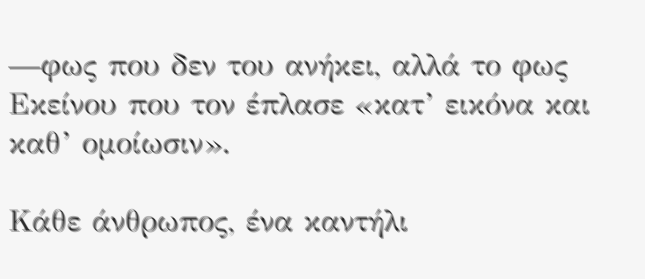—φως που δεν του ανήκει, αλλά το φως Εκείνου που τον έπλασε «κατ’ εικόνα και καθ’ ομοίωσιν».

Κάθε άνθρωπος, ένα καντήλι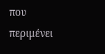που περιμένει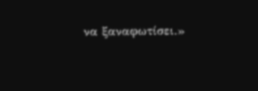να ξαναφωτίσει.»